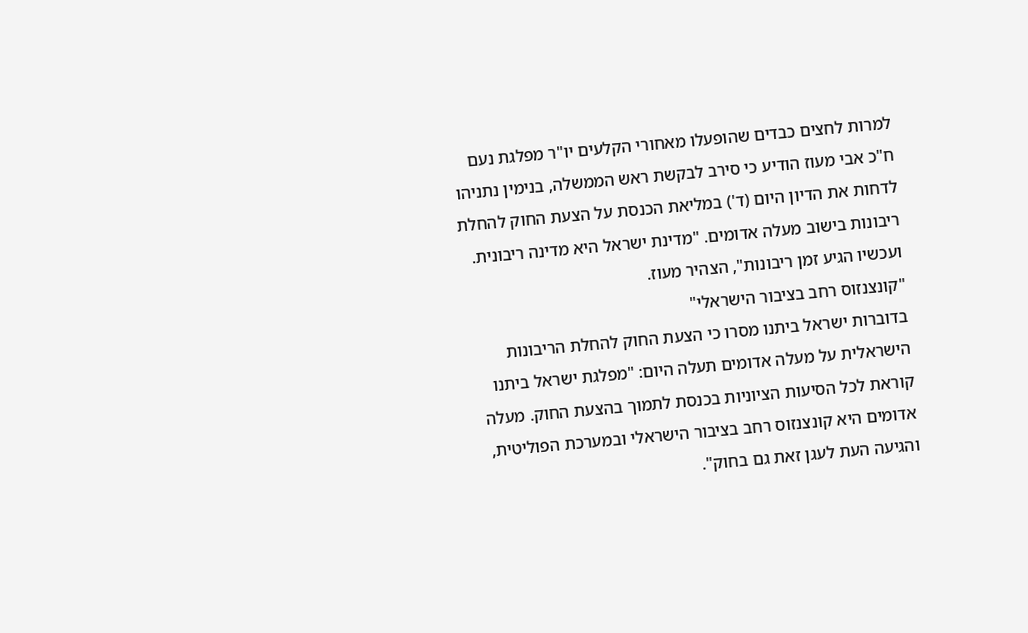למרות לחצים כבדים שהופעלו מאחורי הקלעים יו"ר מפלגת נעם ח"כ אבי מעוז הודיע כי סירב לבקשת ראש הממשלה, בנימין נתניהו לדחות את הדיון היום (ד') במליאת הכנסת על הצעת החוק להחלת ריבונות בישוב מעלה אדומים. "מדינת ישראל היא מדינה ריבונית. ועכשיו הגיע זמן ריבונות", הצהיר מעוז.
"קונצנזוס רחב בציבור הישראלי"
בדוברות ישראל ביתנו מסרו כי הצעת החוק להחלת הריבונות הישראלית על מעלה אדומים תעלה היום: "מפלגת ישראל ביתנו קוראת לכל הסיעות הציוניות בכנסת לתמוך בהצעת החוק. מעלה אדומים היא קונצנזוס רחב בציבור הישראלי ובמערכת הפוליטית, והגיעה העת לעגן זאת גם בחוק".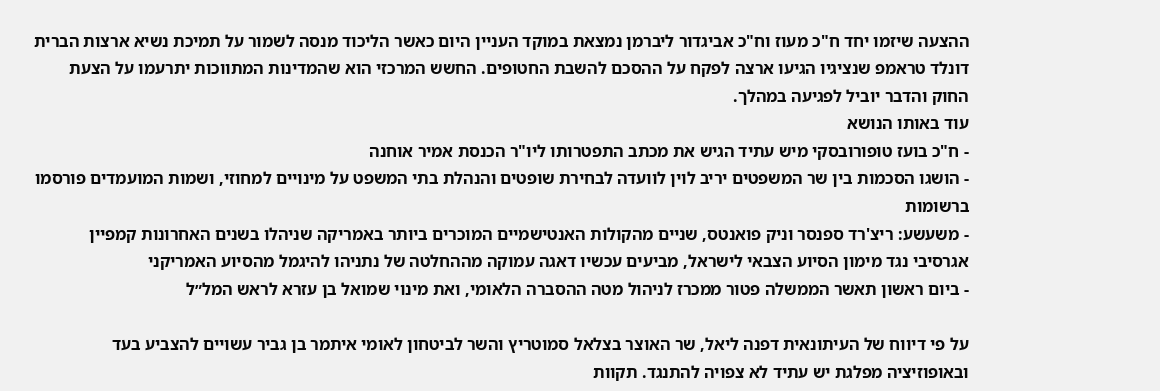ההצעה שיזמו יחד ח"כ מעוז וח"כ אביגדור ליברמן נמצאת במוקד העניין היום כאשר הליכוד מנסה לשמור על תמיכת נשיא ארצות הברית דונלד טראמפ שנציגיו הגיעו ארצה לפקח על ההסכם להשבת החטופים. החשש המרכזי הוא שהמדינות המתווכות יתרעמו על הצעת החוק והדבר יוביל לפגיעה במהלך.
עוד באותו הנושא
- ח"כ בועז טופורובסקי מיש עתיד הגיש את מכתב התפטרותו ליו"ר הכנסת אמיר אוחנה
- הושגו הסכמות בין שר המשפטים יריב לוין לוועדה לבחירת שופטים והנהלת בתי המשפט על מינויים למחוזי, ושמות המועמדים פורסמו ברשומות
- משעשע: ריצ'רד ספנסר וניק פואנטס, שניים מהקולות האנטישמיים המוכרים ביותר באמריקה שניהלו בשנים האחרונות קמפיין אגרסיבי נגד מימון הסיוע הצבאי לישראל, מביעים עכשיו דאגה עמוקה מההחלטה של נתניהו להיגמל מהסיוע האמריקני
- ביום ראשון תאשר הממשלה פטור ממכרז לניהול מטה ההסברה הלאומי, ואת מינוי שמואל בן עזרא לראש המל״ל

על פי דיווח של העיתונאית דפנה ליאל, שר האוצר בצלאל סמוטריץ והשר לביטחון לאומי איתמר בן גביר עשויים להצביע בעד ובאופוזיציה מפלגת יש עתיד לא צפויה להתנגד. תקוות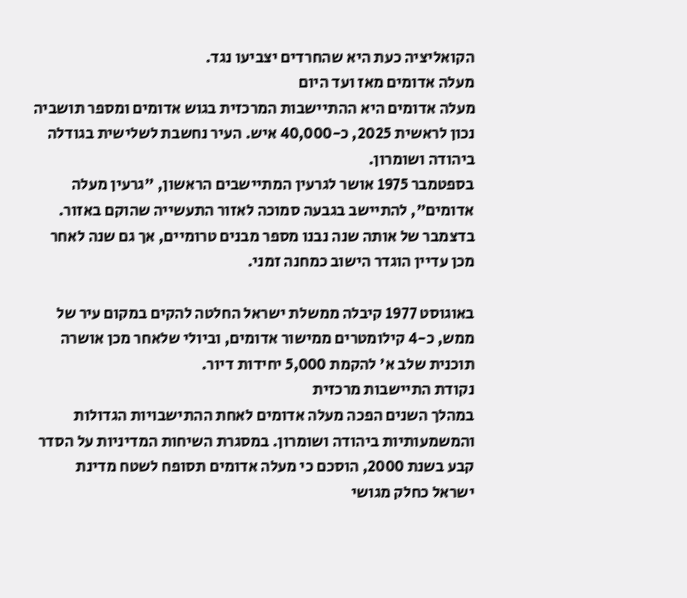הקואליציה כעת היא שהחרדים יצביעו נגד.
מעלה אדומים מאז ועד היום
מעלה אדומים היא ההתיישבות המרכזית בגוש אדומים ומספר תושביה נכון לראשית 2025, כ-40,000 איש. העיר נחשבת לשלישית בגודלה ביהודה ושומרון.
בספטמבר 1975 אושר לגרעין המתיישבים הראשון, "גרעין מעלה אדומים", להתיישב בגבעה סמוכה לאזור התעשייה שהוקם באזור. בדצמבר של אותה שנה נבנו מספר מבנים טרומיים, אך גם שנה לאחר מכן עדיין הוגדר הישוב כמחנה זמני.

באוגוסט 1977 קיבלה ממשלת ישראל החלטה להקים במקום עיר של ממש, כ-4 קילומטרים ממישור אדומים, וביולי שלאחר מכן אושרה תוכנית שלב א' להקמת 5,000 יחידות דיור.
נקודת התיישבות מרכזית
במהלך השנים הפכה מעלה אדומים לאחת ההתישבויות הגדולות והמשמעותיות ביהודה ושומרון. במסגרת השיחות המדיניות על הסדר קבע בשנת 2000, הוסכם כי מעלה אדומים תסופח לשטח מדינת ישראל כחלק מגושי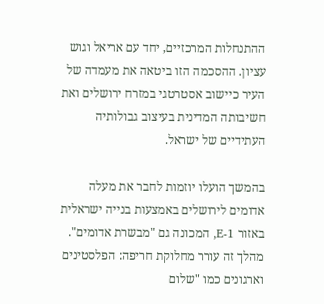ההתנחלות המרכזיים, יחד עם אריאל וגוש עציון. ההסכמה הזו ביטאה את מעמדה של העיר כיישוב אסטרטגי במזרח ירושלים ואת חשיבותה המדינית בעיצוב גבולותיה העתידיים של ישראל.

בהמשך הועלו יוזמות לחבר את מעלה אדומים לירושלים באמצעות בנייה ישראלית באזור E-1, המכונה גם "מבשרת אדומים". מהלך זה עורר מחלוקת חריפה: הפלסטינים וארגונים כמו "שלום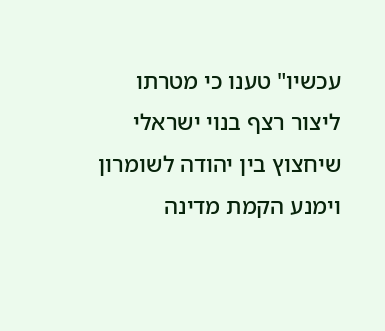עכשיו" טענו כי מטרתו ליצור רצף בנוי ישראלי שיחצוץ בין יהודה לשומרון וימנע הקמת מדינה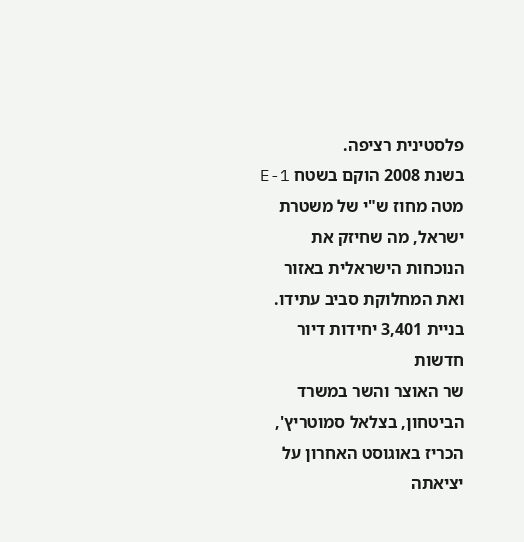פלסטינית רציפה.
בשנת 2008 הוקם בשטח E-1 מטה מחוז ש"י של משטרת ישראל, מה שחיזק את הנוכחות הישראלית באזור ואת המחלוקת סביב עתידו.
בניית 3,401 יחידות דיור חדשות
שר האוצר והשר במשרד הביטחון, בצלאל סמוטריץ', הכריז באוגוסט האחרון על יציאתה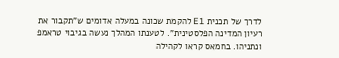לדרך של תכנית E1 להקמת שכונה במעלה אדומים ש"תקבור את רעיון המדינה הפלסטינית". לטענתו המהלך נעשה בגיבוי טראמפ ונתניהו. בחמאס קראו לקהילה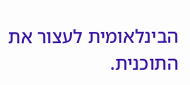הבינלאומית לעצור את התוכנית.